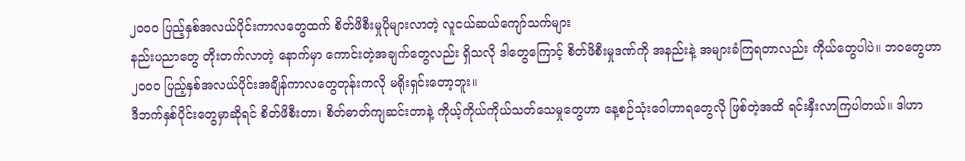၂၀၀၀ ပြည့်နှစ်အလယ်ပိုင်းကာလတွေထက် စိတ်ဖိစီးမှုပိုများလာတဲ့ လူငယ်ဆယ်ကျော်သက်များ
နည်းပညာတွေ တိုးတက်လာတဲ့ နောက်မှာ ကောင်းတဲ့အချက်တွေလည်း ရှိသလို ဒါတွေကြောင့် စိတ်ဖိစီးမှုဒဏ်ကို အနည်းနဲ့ အများခံကြရတာလည်း ကိုယ်တွေပါပဲ။ ဘဝတွေဟာ ၂၀၀၀ ပြည့်နှစ်အလယ်ပိုင်းအချိန်ကာလတွေတုန်းကလို မရိုးရှင်းတော့ဘူး။
ဒီဘက်နှစ်ပိုင်းတွေမှာဆိုရင် စိတ်ဖိစီးတာ၊ စိတ်ဓာတ်ကျဆင်းတာနဲ့ ကိုယ့်ကိုယ်ကိုယ်သတ်သေမှုတွေဟာ နေ့စဉ်သုံးဝေါဟာရတွေလို ဖြစ်တဲ့အထိ ရင်းနှီးလာကြပါတယ်။ ဒါဟာ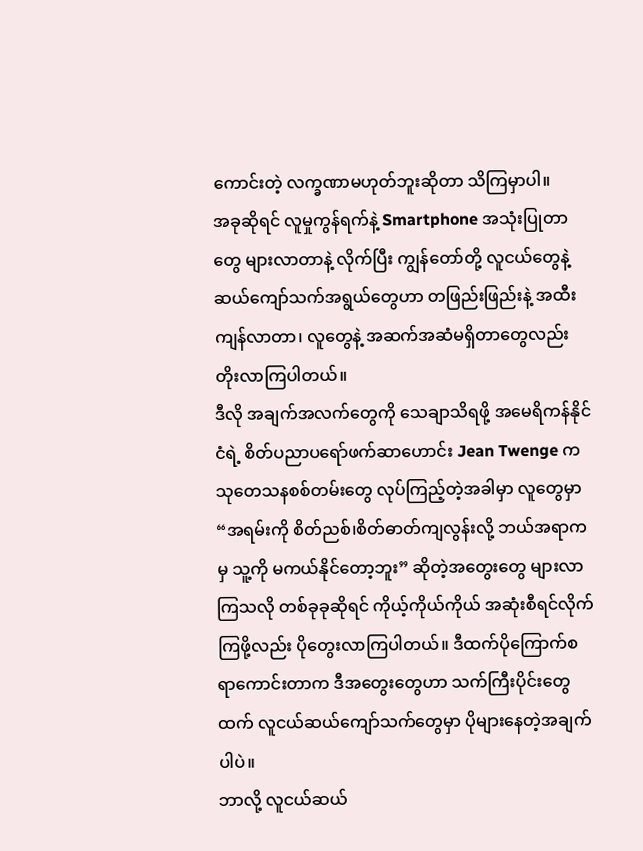ကောင်းတဲ့ လက္ခဏာမဟုတ်ဘူးဆိုတာ သိကြမှာပါ။
အခုဆိုရင် လူမှုကွန်ရက်နဲ့ Smartphone အသုံးပြုတာတွေ များလာတာနဲ့ လိုက်ပြီး ကျွန်တော်တို့ လူငယ်တွေနဲ့ ဆယ်ကျော်သက်အရွယ်တွေဟာ တဖြည်းဖြည်းနဲ့ အထီးကျန်လာတာ၊ လူတွေနဲ့ အဆက်အဆံမရှိတာတွေလည်း တိုးလာကြပါတယ်။
ဒီလို အချက်အလက်တွေကို သေချာသိရဖို့ အမေရိကန်နိုင်ငံရဲ့ စိတ်ပညာပရော်ဖက်ဆာဟောင်း Jean Twenge က သုတေသနစစ်တမ်းတွေ လုပ်ကြည့်တဲ့အခါမှာ လူတွေမှာ “အရမ်းကို စိတ်ညစ်၊စိတ်ဓာတ်ကျလွန်းလို့ ဘယ်အရာကမှ သူ့ကို မကယ်နိုင်တော့ဘူး” ဆိုတဲ့အတွေးတွေ များလာကြသလို တစ်ခုခုဆိုရင် ကိုယ့်ကိုယ်ကိုယ် အဆုံးစီရင်လိုက်ကြဖို့လည်း ပိုတွေးလာကြပါတယ်။ ဒီထက်ပိုကြောက်စရာကောင်းတာက ဒီအတွေးတွေဟာ သက်ကြီးပိုင်းတွေထက် လူငယ်ဆယ်ကျော်သက်တွေမှာ ပိုများနေတဲ့အချက်ပါပဲ။
ဘာလို့ လူငယ်ဆယ်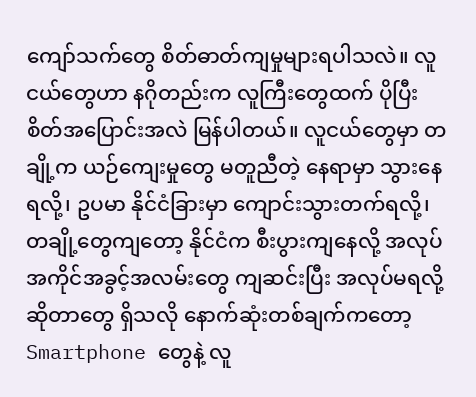ကျော်သက်တွေ စိတ်ဓာတ်ကျမှုများရပါသလဲ။ လူငယ်တွေဟာ နဂိုတည်းက လူကြီးတွေထက် ပိုပြီး စိတ်အပြောင်းအလဲ မြန်ပါတယ်။ လူငယ်တွေမှာ တချို့က ယဉ်ကျေးမှုတွေ မတူညီတဲ့ နေရာမှာ သွားနေရလို့၊ ဥပမာ နိုင်ငံခြားမှာ ကျောင်းသွားတက်ရလို့၊ တချို့တွေကျတော့ နိုင်ငံက စီးပွားကျနေလို့ အလုပ်အကိုင်အခွင့်အလမ်းတွေ ကျဆင်းပြီး အလုပ်မရလို့ဆိုတာတွေ ရှိသလို နောက်ဆုံးတစ်ချက်ကတော့ Smartphone တွေနဲ့ လူ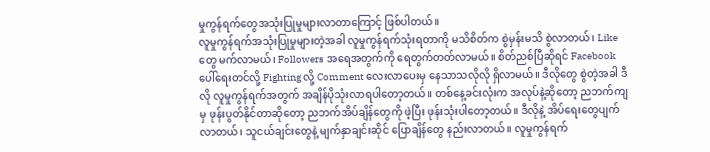မှုကွန်ရက်တွေအသုံးပြုမှုများလာတာကြောင့် ဖြစ်ပါတယ်။
လူမှုကွန်ရက်အသုံးပြုမှုများတဲ့အခါ လူမှုကွန်ရက်သုံးရတာကို မသိစိတ်က စွဲမှန်းမသိ စွဲလာတယ်၊ Like တွေ မက်လာမယ်၊ Followers အရေအတွက်ကို ရေတွက်တတ်လာမယ်။ စိတ်ညစ်ပြီဆိုရင် Facebook ပေါ်ရေးတင်လို့ Fighting လို့ Comment လေးလာပေးမှ နေသာသလိုလို ရှိလာမယ်။ ဒီလိုတွေ စွဲတဲ့အခါ ဒီလို လူမှုကွန်ရက်အတွက် အချိန်ပိုသုံးလာရပါတော့တယ်။ တစ်နေ့ခင်းလုံးက အလုပ်နဲ့ဆိုတော့ ညဘက်ကျမှ ဖုန်းပွတ်နိုင်တာဆိုတော့ ညဘက်အိပ်ချိန်တွေကို ဖဲ့ပြီး ဖုန်းသုံးပါတော့တယ်။ ဒီလိုနဲ့ အိပ်ရေးတွေပျက်လာတယ်၊ သူငယ်ချင်းတွေနဲ့ မျက်နှာချင်းဆိုင် ပြောချိန်တွေ နည်းလာတယ်။ လူမှုကွန်ရက်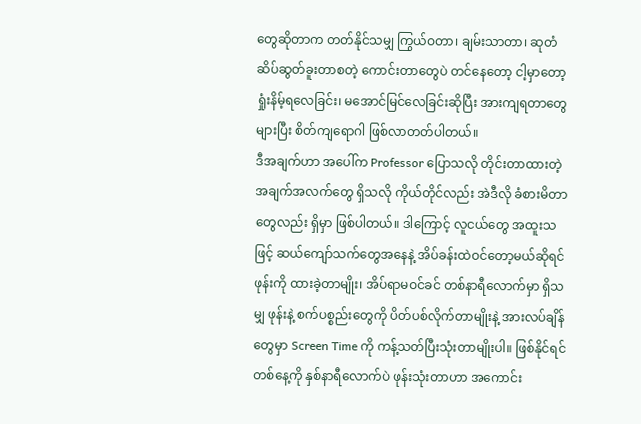တွေဆိုတာက တတ်နိုင်သမျှ ကြွယ်ဝတာ၊ ချမ်းသာတာ၊ ဆုတံဆိပ်ဆွတ်ခူးတာစတဲ့ ကောင်းတာတွေပဲ တင်နေတော့ ငါ့မှာတော့ ရှုံးနိမ့်ရလေခြင်း၊ မအောင်မြင်လေခြင်းဆိုပြီး အားကျရတာတွေ များပြီး စိတ်ကျရောဂါ ဖြစ်လာတတ်ပါတယ်။
ဒီအချက်ဟာ အပေါ်က Professor ပြောသလို တိုင်းတာထားတဲ့ အချက်အလက်တွေ ရှိသလို ကိုယ်တိုင်လည်း အဲဒီလို ခံစားမိတာတွေလည်း ရှိမှာ ဖြစ်ပါတယ်။ ဒါကြောင့် လူငယ်တွေ အထူးသဖြင့် ဆယ်ကျော်သက်တွေအနေနဲ့ အိပ်ခန်းထဲဝင်တော့မယ်ဆိုရင် ဖုန်းကို ထားခဲ့တာမျိုး၊ အိပ်ရာမဝင်ခင် တစ်နာရီလောက်မှာ ရှိသမျှ ဖုန်းနဲ့ စက်ပစ္စည်းတွေကို ပိတ်ပစ်လိုက်တာမျိုးနဲ့ အားလပ်ချိန်တွေမှာ Screen Time ကို ကန့်သတ်ပြီးသုံးတာမျိုးပါ။ ဖြစ်နိုင်ရင် တစ်နေ့ကို နှစ်နာရီလောက်ပဲ ဖုန်းသုံးတာဟာ အကောင်း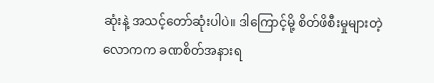ဆုံးနဲ့ အသင့်တော်ဆုံးပါပဲ။ ဒါကြောင့်မို့ စိတ်ဖိစီးမှုများတဲ့ လောကက ခဏစိတ်အနားရ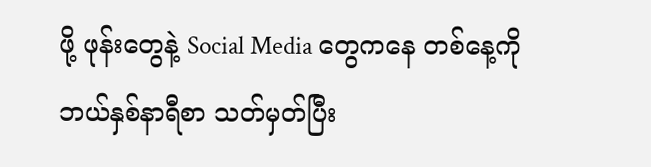ဖို့ ဖုန်းတွေနဲ့ Social Media တွေကနေ တစ်နေ့ကို ဘယ်နှစ်နာရီစာ သတ်မှတ်ပြီး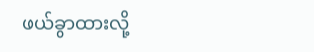ဖယ်ခွာထားလို့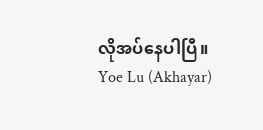လိုအပ်နေပါပြီ။
Yoe Lu (Akhayar)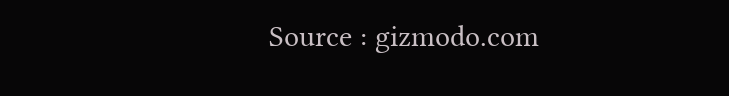Source : gizmodo.com